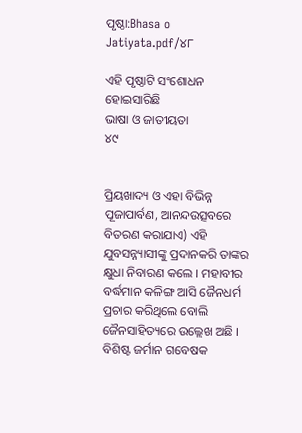ପୃଷ୍ଠା:Bhasa o Jatiyata.pdf/୪୮

ଏହି ପୃଷ୍ଠାଟି ସଂଶୋଧନ ହୋଇସାରିଛି
ଭାଷା ଓ ଜାତୀୟତା
୪୯


ପ୍ରିୟଖାଦ୍ୟ ଓ ଏହା ବିଭିନ୍ନ ପୂଜାପାର୍ବଣ, ଆନନ୍ଦଉତ୍ସବରେ ବିତରଣ କରାଯାଏ) ଏହି ଯୁବସନ୍ନ୍ୟାସୀଙ୍କୁ ପ୍ରଦାନକରି ତାଙ୍କର କ୍ଷୁଧା ନିବାରଣ କଲେ । ମହାବୀର ବର୍ଦ୍ଧମାନ କଳିଙ୍ଗ ଆସି ଜୈନଧର୍ମ ପ୍ରଚାର କରିଥିଲେ ବୋଲି ଜୈନସାହିତ୍ୟରେ ଉଲ୍ଲେଖ ଅଛି । ବିଶିଷ୍ଟ ଜର୍ମାନ ଗବେଷକ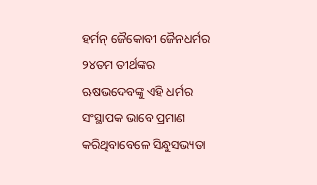ହର୍ମନ୍ ଜୈକୋବୀ ଜୈନଧର୍ମର ୨୪ତମ ତୀର୍ଥଙ୍କର ଋଷଭଦେବଙ୍କୁ ଏହି ଧର୍ମର ସଂସ୍ଥାପକ ଭାବେ ପ୍ରମାଣ କରିଥିବାବେଳେ ସିନ୍ଧୁସଭ୍ୟତା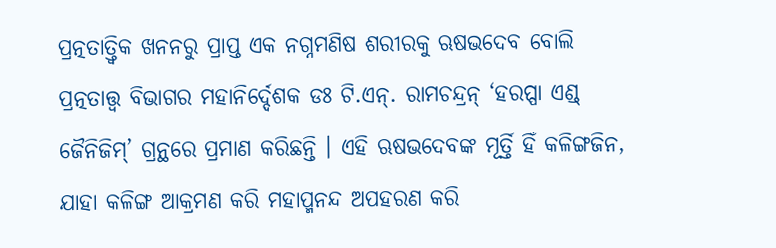ପ୍ରତ୍ନତାତ୍ତ୍ୱିକ ଖନନରୁ ପ୍ରାପ୍ତ ଏକ ନଗ୍ନମଣିଷ ଶରୀରକୁ ଋଷଭଦେବ ବୋଲି ପ୍ରତ୍ନତାତ୍ତ୍ୱ ବିଭାଗର ମହାନିର୍ଦ୍ଦେଶକ ଡଃ ଟି.ଏନ୍. ରାମଚନ୍ଦ୍ରନ୍ ‘ହରପ୍ପା ଏଣ୍ଡ୍ ଜୈନିଜିମ୍’ ଗ୍ରନ୍ଥରେ ପ୍ରମାଣ କରିଛନ୍ତି । ଏହି ଋଷଭଦେବଙ୍କ ମୂର୍ତ୍ତି ହିଁ କଳିଙ୍ଗଜିନ, ଯାହା କଳିଙ୍ଗ ଆକ୍ରମଣ କରି ମହାପ୍ମନନ୍ଦ ଅପହରଣ କରି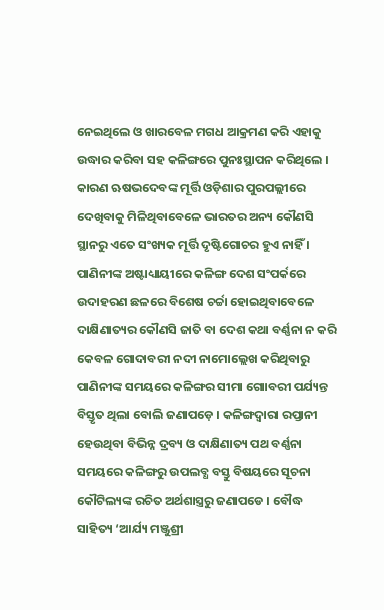ନେଇଥିଲେ ଓ ଖାରବେଳ ମଗଧ ଆକ୍ରମଣ କରି ଏହାକୁ ଉଦ୍ଧାର କରିବା ସହ କଳିଙ୍ଗରେ ପୁନଃସ୍ଥାପନ କରିଥିଲେ । କାରଣ ଋଷଭଦେବଙ୍କ ମୂର୍ତ୍ତି ଓଡ଼ିଶାର ପୁରପଲ୍ଲୀରେ ଦେଖିବାକୁ ମିଳିଥିବାବେଳେ ଭାରତର ଅନ୍ୟ କୌଣସି ସ୍ଥାନରୁ ଏତେ ସଂଖ୍ୟକ ମୂର୍ତ୍ତି ଦୃଷ୍ଟିଗୋଚର ହୁଏ ନାହିଁ । ପାଣିନୀଙ୍କ ଅଷ୍ଟାଧ୍ୟାୟୀରେ କଳିଙ୍ଗ ଦେଶ ସଂପର୍କରେ ଉଦାହରଣ ଛଳରେ ବିଶେଷ ଚର୍ଚ୍ଚା ହୋଇଥିବାବେଳେ ଦାକ୍ଷିଣାତ୍ୟର କୌଣସି ଜାତି ବା ଦେଶ କଥା ବର୍ଣ୍ଣନା ନ କରି କେବଳ ଗୋଦାବରୀ ନଦୀ ନାମୋଲ୍ଲେଖ କରିଥିବାରୁ ପାଣିନୀଙ୍କ ସମୟରେ କଳିଙ୍ଗର ସୀମା ଗୋାବରୀ ପର୍ଯ୍ୟନ୍ତ ବିସ୍ତୃତ ଥିଲା ବୋଲି ଜଣାପଡ଼େ । କଳିଙ୍ଗଦ୍ୱାରା ରପ୍ତାନୀ ହେଉଥିବା ବିଭିନ୍ନ ଦ୍ରବ୍ୟ ଓ ଦାକ୍ଷିଣାତ୍ୟ ପଥ ବର୍ଣ୍ଣନା ସମୟରେ କଳିଙ୍ଗରୁ ଉପଲବ୍ଧ ବସ୍ତୁ ବିଷୟରେ ସୂଚନା କୌଟିଲ୍ୟଙ୍କ ରଚିତ ଅର୍ଥଶାସ୍ତ୍ରରୁ ଜଣାପଡେ । ବୌଦ୍ଧ ସାହିତ୍ୟ ‘ଆର୍ଯ୍ୟ ମଞ୍ଜୁଶ୍ରୀ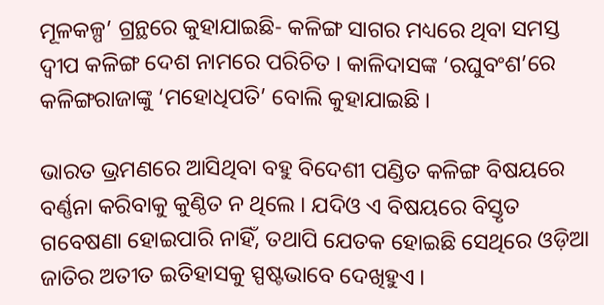ମୂଳକଳ୍ପ’ ଗ୍ରନ୍ଥରେ କୁହାଯାଇଛି- କଳିଙ୍ଗ ସାଗର ମଧ୍ୟରେ ଥିବା ସମସ୍ତ ଦ୍ୱୀପ କଳିଙ୍ଗ ଦେଶ ନାମରେ ପରିଚିତ । କାଳିଦାସଙ୍କ ‘ରଘୁବଂଶ’ରେ କଳିଙ୍ଗରାଜାଙ୍କୁ ‘ମହୋଧିପତି’ ବୋଲି କୁହାଯାଇଛି ।

ଭାରତ ଭ୍ରମଣରେ ଆସିଥିବା ବହୁ ବିଦେଶୀ ପଣ୍ଡିତ କଳିଙ୍ଗ ବିଷୟରେ ବର୍ଣ୍ଣନା କରିବାକୁ କୁଣ୍ଠିତ ନ ଥିଲେ । ଯଦିଓ ଏ ବିଷୟରେ ବିସ୍ତୃତ ଗବେଷଣା ହୋଇପାରି ନାହିଁ, ତଥାପି ଯେତକ ହୋଇଛି ସେଥିରେ ଓଡ଼ିଆ ଜାତିର ଅତୀତ ଇତିହାସକୁ ସ୍ପଷ୍ଟଭାବେ ଦେଖିହୁଏ ।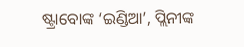ଷ୍ଟ୍ରାବୋଙ୍କ ‘ଇଣ୍ଡିଆ’, ପ୍ଲିନୀଙ୍କ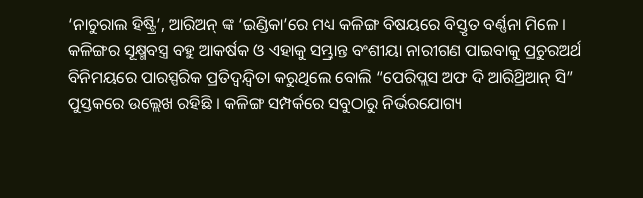‘ନାଚୁରାଲ ହିଷ୍ଟ୍ରି’, ଆରିଅନ୍ ଙ୍କ ‘ଇଣ୍ଡିକା’ରେ ମଧ୍ୟ କଳିଙ୍ଗ ବିଷୟରେ ବିସ୍ତୃତ ବର୍ଣ୍ଣନା ମିଳେ । କଳିଙ୍ଗର ସୂକ୍ଷ୍ମବସ୍ତ୍ର ବହୁ ଆକର୍ଷକ ଓ ଏହାକୁ ସମ୍ଭ୍ରାନ୍ତ ବଂଶୀୟା ନାରୀଗଣ ପାଇବାକୁ ପ୍ରଚୁରଅର୍ଥ ବିନିମୟରେ ପାରସ୍ପରିକ ପ୍ରତିଦ୍ୱନ୍ଦ୍ୱିତା କରୁଥିଲେ ବୋଲି “ପେରିପ୍ଲସ ଅଫ ଦି ଆରିଥ୍ରିଆନ୍ ସି” ପୁସ୍ତକରେ ଉଲ୍ଲେଖ ରହିଛି । କଳିଙ୍ଗ ସମ୍ପର୍କରେ ସବୁଠାରୁ ନିର୍ଭରଯୋଗ୍ୟ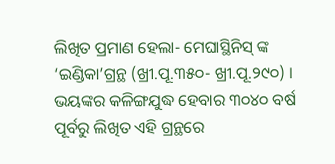ଲିଖିତ ପ୍ରମାଣ ହେଲା- ମେଘାସ୍ଥିନିସ୍ ଙ୍କ ‘ଇଣ୍ଡିକା’ଗ୍ରନ୍ଥ (ଖ୍ରୀ.ପୂ.୩୫୦- ଖ୍ରୀ.ପୂ.୨୯୦) । ଭୟଙ୍କର କଳିଙ୍ଗଯୁଦ୍ଧ ହେବାର ୩୦୪୦ ବର୍ଷ ପୂର୍ବରୁ ଲିଖିତ ଏହି ଗ୍ରନ୍ଥରେ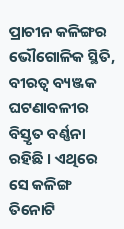ପ୍ରାଚୀନ କଳିଙ୍ଗର ଭୌଗୋଳିକ ସ୍ଥିତି, ବୀରତ୍ୱ ବ୍ୟଞ୍ଜକ ଘଟଣାବଳୀର ବିସ୍ତୃତ ବର୍ଣ୍ଣନା ରହିଛି । ଏଥିରେ ସେ କଳିଙ୍ଗ ତିନୋଟି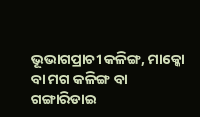ଭୂଭାଗପ୍ରାଚୀ କଳିଙ୍ଗ, ମାକ୍କୋ ବା ମଗ କଳିଙ୍ଗ ବା ଗଙ୍ଗାରିଡାଇ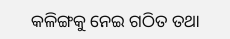କଳିଙ୍ଗକୁ ନେଇ ଗଠିତ ତଥା